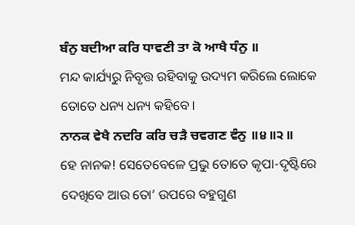ਬੰਨੁ ਬਦੀਆ ਕਰਿ ਧਾਵਣੀ ਤਾ ਕੋ ਆਖੈ ਧੰਨੁ ॥
ମନ୍ଦ କାର୍ଯ୍ୟରୁ ନିବୃତ୍ତ ରହିବାକୁ ଉଦ୍ୟମ କରିଲେ ଲୋକେ ତୋତେ ଧନ୍ୟ ଧନ୍ୟ କହିବେ।
ਨਾਨਕ ਵੇਖੈ ਨਦਰਿ ਕਰਿ ਚੜੈ ਚਵਗਣ ਵੰਨੁ ॥੪॥੨॥
ହେ ନାନକ! ସେତେବେଳେ ପ୍ରଭୁ ତୋତେ କୃପା-ଦୃଷ୍ଟିରେ ଦେଖିବେ ଆଉ ତୋ’ ଉପରେ ବହୁଗୁଣ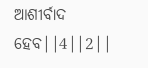ଆଶୀର୍ବାଦ ହେବ||4||2||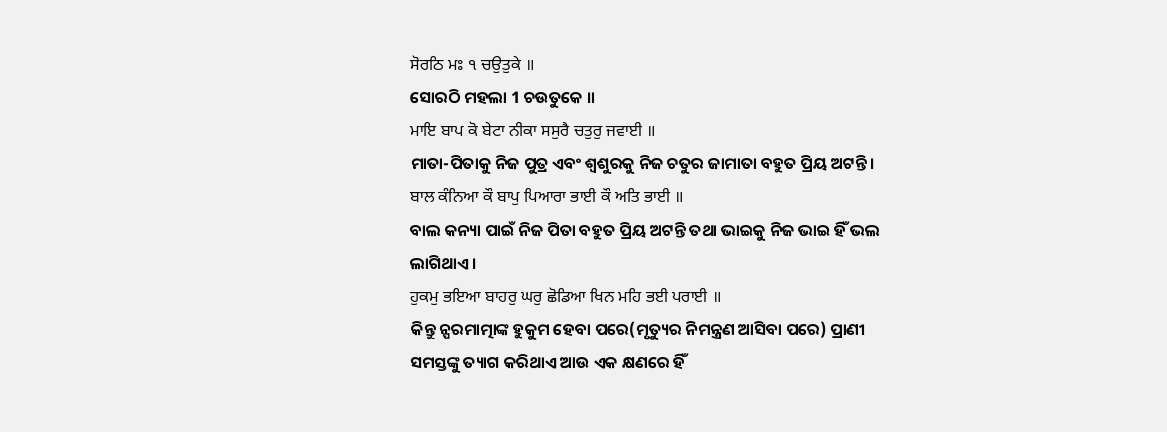ਸੋਰਠਿ ਮਃ ੧ ਚਉਤੁਕੇ ॥
ସୋରଠି ମହଲା 1 ଚଉତୁକେ ॥
ਮਾਇ ਬਾਪ ਕੋ ਬੇਟਾ ਨੀਕਾ ਸਸੁਰੈ ਚਤੁਰੁ ਜਵਾਈ ॥
ମାତା-ପିତାକୁ ନିଜ ପୁତ୍ର ଏବଂ ଶ୍ଵଶୁରକୁ ନିଜ ଚତୁର ଜାମାତା ବହୁତ ପ୍ରିୟ ଅଟନ୍ତି।
ਬਾਲ ਕੰਨਿਆ ਕੌ ਬਾਪੁ ਪਿਆਰਾ ਭਾਈ ਕੌ ਅਤਿ ਭਾਈ ॥
ବାଲ କନ୍ୟା ପାଇଁ ନିଜ ପିତା ବହୁତ ପ୍ରିୟ ଅଟନ୍ତି ତଥା ଭାଇକୁ ନିଜ ଭାଇ ହିଁ ଭଲ ଲାଗିଥାଏ।
ਹੁਕਮੁ ਭਇਆ ਬਾਹਰੁ ਘਰੁ ਛੋਡਿਆ ਖਿਨ ਮਹਿ ਭਈ ਪਰਾਈ ॥
କିନ୍ତୁ ନ୍ପରମାତ୍ମାଙ୍କ ହୁକୁମ ହେବା ପରେ(ମୃତ୍ୟୁର ନିମନ୍ତ୍ରଣ ଆସିବା ପରେ) ପ୍ରାଣୀ ସମସ୍ତଙ୍କୁ ତ୍ୟାଗ କରିଥାଏ ଆଉ ଏକ କ୍ଷଣରେ ହିଁ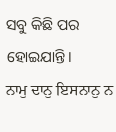ସବୁ କିଛି ପର ହୋଇଯାନ୍ତି।
ਨਾਮੁ ਦਾਨੁ ਇਸਨਾਨੁ ਨ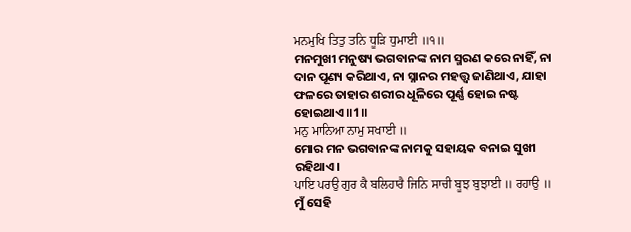ਮਨਮੁਖਿ ਤਿਤੁ ਤਨਿ ਧੂੜਿ ਧੁਮਾਈ ॥੧॥
ମନମୁଖୀ ମନୁଷ୍ୟ ଭଗବାନଙ୍କ ନାମ ସ୍ମରଣ କରେ ନାହିଁ, ନା ଦାନ ପୂଣ୍ୟ କରିଥାଏ, ନା ସ୍ନାନର ମହତ୍ତ୍ଵ ଜାଣିଥାଏ, ଯାହା ଫଳରେ ତାହାର ଶରୀର ଧୂଳିରେ ପୂର୍ଣ୍ଣ ହୋଇ ନଷ୍ଟ ହୋଇଥାଏ॥1॥
ਮਨੁ ਮਾਨਿਆ ਨਾਮੁ ਸਖਾਈ ॥
ମୋର ମନ ଭଗବାନଙ୍କ ନାମକୁ ସହାୟକ ବନାଇ ସୁଖୀ ରହିଥାଏ।
ਪਾਇ ਪਰਉ ਗੁਰ ਕੈ ਬਲਿਹਾਰੈ ਜਿਨਿ ਸਾਚੀ ਬੂਝ ਬੁਝਾਈ ॥ ਰਹਾਉ ॥
ମୁଁ ସେହି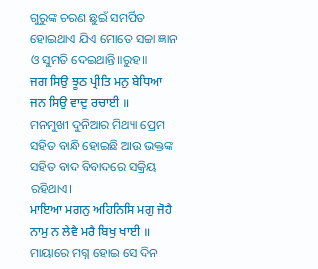ଗୁରୁଙ୍କ ଚରଣ ଛୁଇଁ ସମର୍ପିତ ହୋଇଥାଏ ଯିଏ ମୋତେ ସଚ୍ଚା ଜ୍ଞାନ ଓ ସୁମତି ଦେଇଥାନ୍ତି॥ରୁହ॥
ਜਗ ਸਿਉ ਝੂਠ ਪ੍ਰੀਤਿ ਮਨੁ ਬੇਧਿਆ ਜਨ ਸਿਉ ਵਾਦੁ ਰਚਾਈ ॥
ମନମୁଖୀ ଦୁନିଆର ମିଥ୍ୟା ପ୍ରେମ ସହିତ ବାନ୍ଧି ହୋଇଛି ଆଉ ଭକ୍ତଙ୍କ ସହିତ ବାଦ ବିବାଦରେ ସକ୍ରିୟ ରହିଥାଏ।
ਮਾਇਆ ਮਗਨੁ ਅਹਿਨਿਸਿ ਮਗੁ ਜੋਹੈ ਨਾਮੁ ਨ ਲੇਵੈ ਮਰੈ ਬਿਖੁ ਖਾਈ ॥
ମାୟାରେ ମଗ୍ନ ହୋଇ ସେ ଦିନ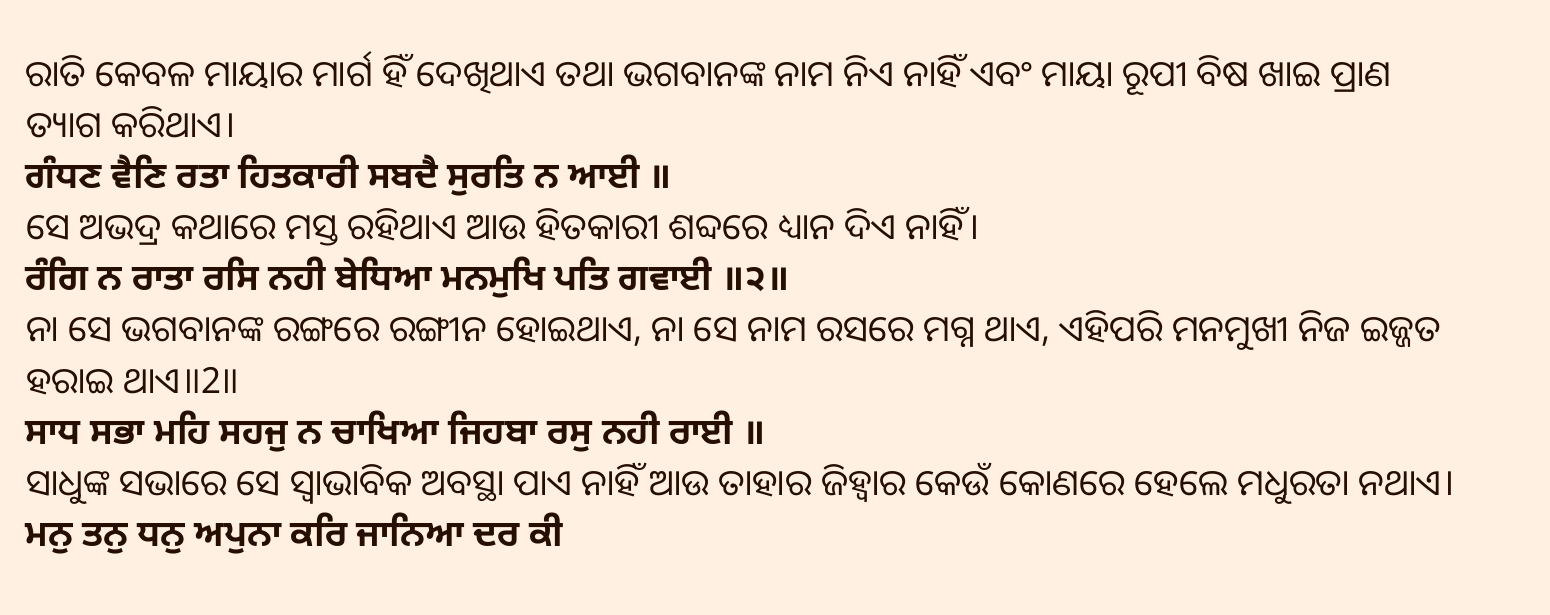ରାତି କେବଳ ମାୟାର ମାର୍ଗ ହିଁ ଦେଖିଥାଏ ତଥା ଭଗବାନଙ୍କ ନାମ ନିଏ ନାହିଁ ଏବଂ ମାୟା ରୂପୀ ବିଷ ଖାଇ ପ୍ରାଣ ତ୍ୟାଗ କରିଥାଏ।
ਗੰਧਣ ਵੈਣਿ ਰਤਾ ਹਿਤਕਾਰੀ ਸਬਦੈ ਸੁਰਤਿ ਨ ਆਈ ॥
ସେ ଅଭଦ୍ର କଥାରେ ମସ୍ତ ରହିଥାଏ ଆଉ ହିତକାରୀ ଶବ୍ଦରେ ଧ୍ୟାନ ଦିଏ ନାହିଁ।
ਰੰਗਿ ਨ ਰਾਤਾ ਰਸਿ ਨਹੀ ਬੇਧਿਆ ਮਨਮੁਖਿ ਪਤਿ ਗਵਾਈ ॥੨॥
ନା ସେ ଭଗବାନଙ୍କ ରଙ୍ଗରେ ରଙ୍ଗୀନ ହୋଇଥାଏ, ନା ସେ ନାମ ରସରେ ମଗ୍ନ ଥାଏ, ଏହିପରି ମନମୁଖୀ ନିଜ ଇଜ୍ଜତ ହରାଇ ଥାଏ॥2॥
ਸਾਧ ਸਭਾ ਮਹਿ ਸਹਜੁ ਨ ਚਾਖਿਆ ਜਿਹਬਾ ਰਸੁ ਨਹੀ ਰਾਈ ॥
ସାଧୁଙ୍କ ସଭାରେ ସେ ସ୍ଵାଭାବିକ ଅବସ୍ଥା ପାଏ ନାହିଁ ଆଉ ତାହାର ଜିହ୍ଵାର କେଉଁ କୋଣରେ ହେଲେ ମଧୁରତା ନଥାଏ।
ਮਨੁ ਤਨੁ ਧਨੁ ਅਪੁਨਾ ਕਰਿ ਜਾਨਿਆ ਦਰ ਕੀ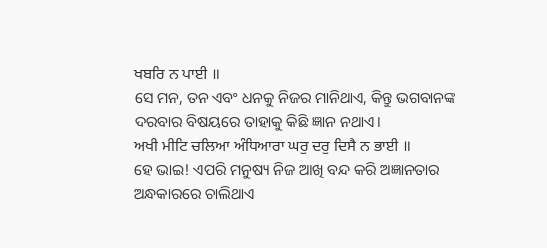ਖਬਰਿ ਨ ਪਾਈ ॥
ସେ ମନ, ତନ ଏବଂ ଧନକୁ ନିଜର ମାନିଥାଏ, କିନ୍ତୁ ଭଗବାନଙ୍କ ଦରବାର ବିଷୟରେ ତାହାକୁ କିଛି ଜ୍ଞାନ ନଥାଏ।
ਅਖੀ ਮੀਟਿ ਚਲਿਆ ਅੰਧਿਆਰਾ ਘਰੁ ਦਰੁ ਦਿਸੈ ਨ ਭਾਈ ॥
ହେ ଭାଇ! ଏପରି ମନୁଷ୍ୟ ନିଜ ଆଖି ବନ୍ଦ କରି ଅଜ୍ଞାନତାର ଅନ୍ଧକାରରେ ଚାଲିଥାଏ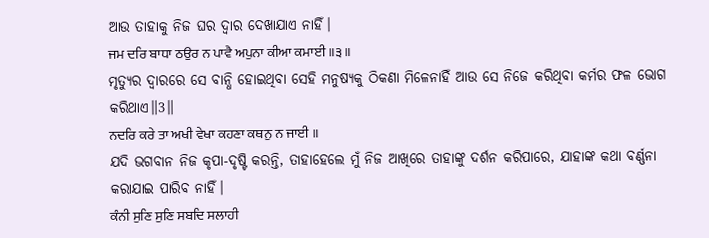ଆଉ ତାହାକୁ ନିଜ ଘର ଦ୍ଵାର ଦେଖାଯାଏ ନାହିଁ।
ਜਮ ਦਰਿ ਬਾਧਾ ਠਉਰ ਨ ਪਾਵੈ ਅਪੁਨਾ ਕੀਆ ਕਮਾਈ ॥੩॥
ମୃତ୍ୟୁର ଦ୍ଵାରରେ ସେ ବାନ୍ଧି ହୋଇଥିବା ସେହି ମନୁଷ୍ୟକୁ ଠିକଣା ମିଳେନାହିଁ ଆଉ ସେ ନିଜେ କରିଥିବା କର୍ମର ଫଳ ଭୋଗ କରିଥାଏ॥3॥
ਨਦਰਿ ਕਰੇ ਤਾ ਅਖੀ ਵੇਖਾ ਕਹਣਾ ਕਥਨੁ ਨ ਜਾਈ ॥
ଯଦି ଭଗବାନ ନିଜ କୃପା-ଦୃଷ୍ଟି କରନ୍ତି, ତାହାହେଲେ ମୁଁ ନିଜ ଆଖିରେ ତାହାଙ୍କୁ ଦର୍ଶନ କରିପାରେ, ଯାହାଙ୍କ କଥା ବର୍ଣ୍ଣନା କରାଯାଇ ପାରିବ ନାହିଁ।
ਕੰਨੀ ਸੁਣਿ ਸੁਣਿ ਸਬਦਿ ਸਲਾਹੀ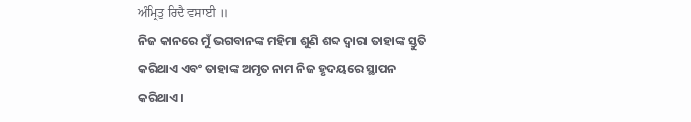ਅੰਮ੍ਰਿਤੁ ਰਿਦੈ ਵਸਾਈ ॥
ନିଜ କାନରେ ମୁଁ ଭଗବାନଙ୍କ ମହିମା ଶୁଣି ଶବ୍ଦ ଦ୍ଵାରା ତାହାଙ୍କ ସ୍ତୁତି କରିଥାଏ ଏବଂ ତାହାଙ୍କ ଅମୃତ ନାମ ନିଜ ହୃଦୟରେ ସ୍ଥାପନ କରିଥାଏ।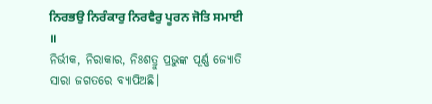ਨਿਰਭਉ ਨਿਰੰਕਾਰੁ ਨਿਰਵੈਰੁ ਪੂਰਨ ਜੋਤਿ ਸਮਾਈ ॥
ନିର୍ଭୀକ, ନିରାକାର, ନିଃଶତ୍ରୁ ପ୍ରଭୁଙ୍କ ପୂର୍ଣ୍ଣ ଜ୍ୟୋତି ସାରା ଜଗତରେ ବ୍ୟାପିଅଛି।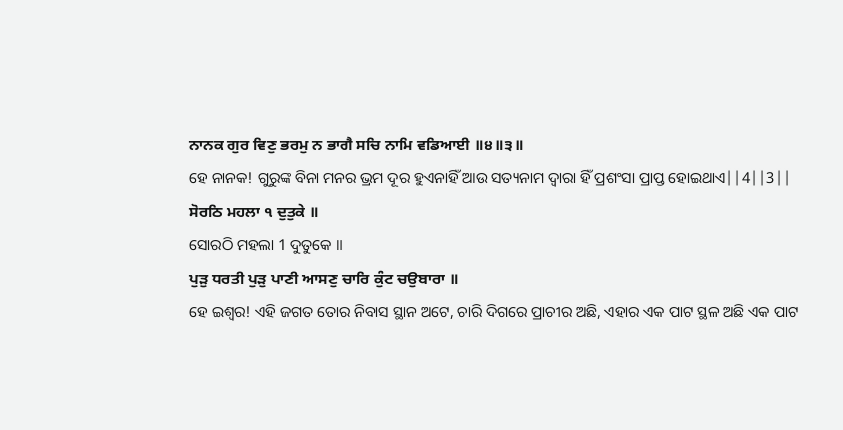ਨਾਨਕ ਗੁਰ ਵਿਣੁ ਭਰਮੁ ਨ ਭਾਗੈ ਸਚਿ ਨਾਮਿ ਵਡਿਆਈ ॥੪॥੩॥
ହେ ନାନକ! ଗୁରୁଙ୍କ ବିନା ମନର ଭ୍ରମ ଦୂର ହୁଏନାହିଁ ଆଉ ସତ୍ୟନାମ ଦ୍ଵାରା ହିଁ ପ୍ରଶଂସା ପ୍ରାପ୍ତ ହୋଇଥାଏ||4||3||
ਸੋਰਠਿ ਮਹਲਾ ੧ ਦੁਤੁਕੇ ॥
ସୋରଠି ମହଲା 1 ଦୁତୁକେ ॥
ਪੁੜੁ ਧਰਤੀ ਪੁੜੁ ਪਾਣੀ ਆਸਣੁ ਚਾਰਿ ਕੁੰਟ ਚਉਬਾਰਾ ॥
ହେ ଇଶ୍ଵର! ଏହି ଜଗତ ତୋର ନିବାସ ସ୍ଥାନ ଅଟେ, ଚାରି ଦିଗରେ ପ୍ରାଚୀର ଅଛି, ଏହାର ଏକ ପାଟ ସ୍ଥଳ ଅଛି ଏକ ପାଟ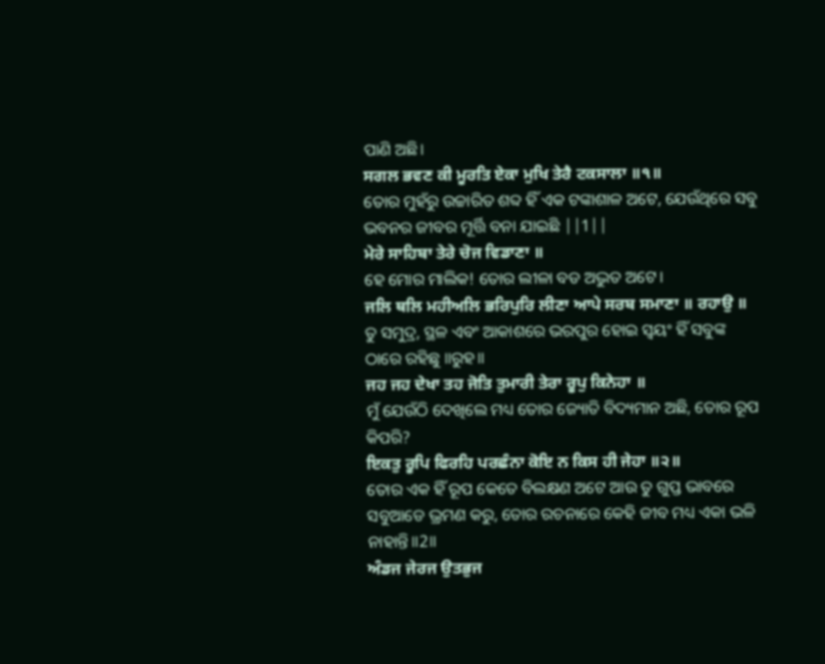ପାଣି ଅଛି।
ਸਗਲ ਭਵਣ ਕੀ ਮੂਰਤਿ ਏਕਾ ਮੁਖਿ ਤੇਰੈ ਟਕਸਾਲਾ ॥੧॥
ତୋର ମୁହଁରୁ ଉଚ୍ଚାରିତ ଶବ୍ଦ ହିଁ ଏକ ଟଙ୍କାଶାଳ ଅଟେ, ଯେଉଁଥିରେ ସବୁ ଭବନର ଜୀବର ମୂର୍ତ୍ତି ବନା ଯାଇଛି ||1||
ਮੇਰੇ ਸਾਹਿਬਾ ਤੇਰੇ ਚੋਜ ਵਿਡਾਣਾ ॥
ହେ ମୋର ମାଲିକ! ତୋର ଲୀଳା ବଡ ଅଦ୍ଭୁତ ଅଟେ।
ਜਲਿ ਥਲਿ ਮਹੀਅਲਿ ਭਰਿਪੁਰਿ ਲੀਣਾ ਆਪੇ ਸਰਬ ਸਮਾਣਾ ॥ ਰਹਾਉ ॥
ତୁ ସମୁଦ୍ର, ସ୍ଥଳ ଏବଂ ଆକାଶରେ ଭରପୁର ହୋଇ ସ୍ଵୟଂ ହିଁ ସବୁଙ୍କ ଠାରେ ରହିଛୁ ॥ରୁହ॥
ਜਹ ਜਹ ਦੇਖਾ ਤਹ ਜੋਤਿ ਤੁਮਾਰੀ ਤੇਰਾ ਰੂਪੁ ਕਿਨੇਹਾ ॥
ମୁଁ ଯେଉଁଠି ଦେଖିଲେ ମଧ୍ୟ ତୋର ଜ୍ୟୋତି ବିଦ୍ୟମାନ ଅଛି, ତୋର ରୂପ କିପରି?
ਇਕਤੁ ਰੂਪਿ ਫਿਰਹਿ ਪਰਛੰਨਾ ਕੋਇ ਨ ਕਿਸ ਹੀ ਜੇਹਾ ॥੨॥
ତୋର ଏକ ହିଁ ରୂପ କେତେ ବିଲକ୍ଷଣ ଅଟେ ଆଉ ତୁ ଗୁପ୍ତ ଭାବରେ ସବୁଆଡେ ଭ୍ରମଣ କରୁ, ତୋର ରଚନାରେ କେହି ଜୀବ ମଧ୍ୟ ଏକା ଭଳି ନାହାନ୍ତି॥2॥
ਅੰਡਜ ਜੇਰਜ ਉਤਭੁਜ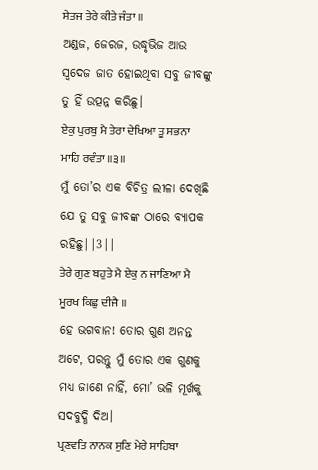ਸੇਤਜ ਤੇਰੇ ਕੀਤੇ ਜੰਤਾ ॥
ଅଣ୍ଡଜ, ଜେରଜ, ଉଦ୍ଧୃଭିଜ ଆଉ ସ୍ବଦେଜ ଜାତ ହୋଇଥିବା ସବୁ ଜୀବଙ୍କୁ ତୁ ହିଁ ଉତ୍ପନ୍ନ କରିଛୁ।
ਏਕੁ ਪੁਰਬੁ ਮੈ ਤੇਰਾ ਦੇਖਿਆ ਤੂ ਸਭਨਾ ਮਾਹਿ ਰਵੰਤਾ ॥੩॥
ମୁଁ ତୋ’ର ଏକ ବିଚିତ୍ର ଲୀଳା ଦେଖିଛି ଯେ ତୁ ସବୁ ଜୀବଙ୍କ ଠାରେ ବ୍ୟାପକ ରହିଛୁ||3||
ਤੇਰੇ ਗੁਣ ਬਹੁਤੇ ਮੈ ਏਕੁ ਨ ਜਾਣਿਆ ਮੈ ਮੂਰਖ ਕਿਛੁ ਦੀਜੈ ॥
ହେ ଭଗବାନ! ତୋର ଗୁଣ ଅନନ୍ତ ଅଟେ, ପରନ୍ତୁ ମୁଁ ତୋର ଏକ ଗୁଣକୁ ମଧ୍ୟ ଜାଣେ ନାହିଁ, ମୋ’ ଭଳି ମୂର୍ଖକୁ ସଦବୁଦ୍ଧି ଦିଅ।
ਪ੍ਰਣਵਤਿ ਨਾਨਕ ਸੁਣਿ ਮੇਰੇ ਸਾਹਿਬਾ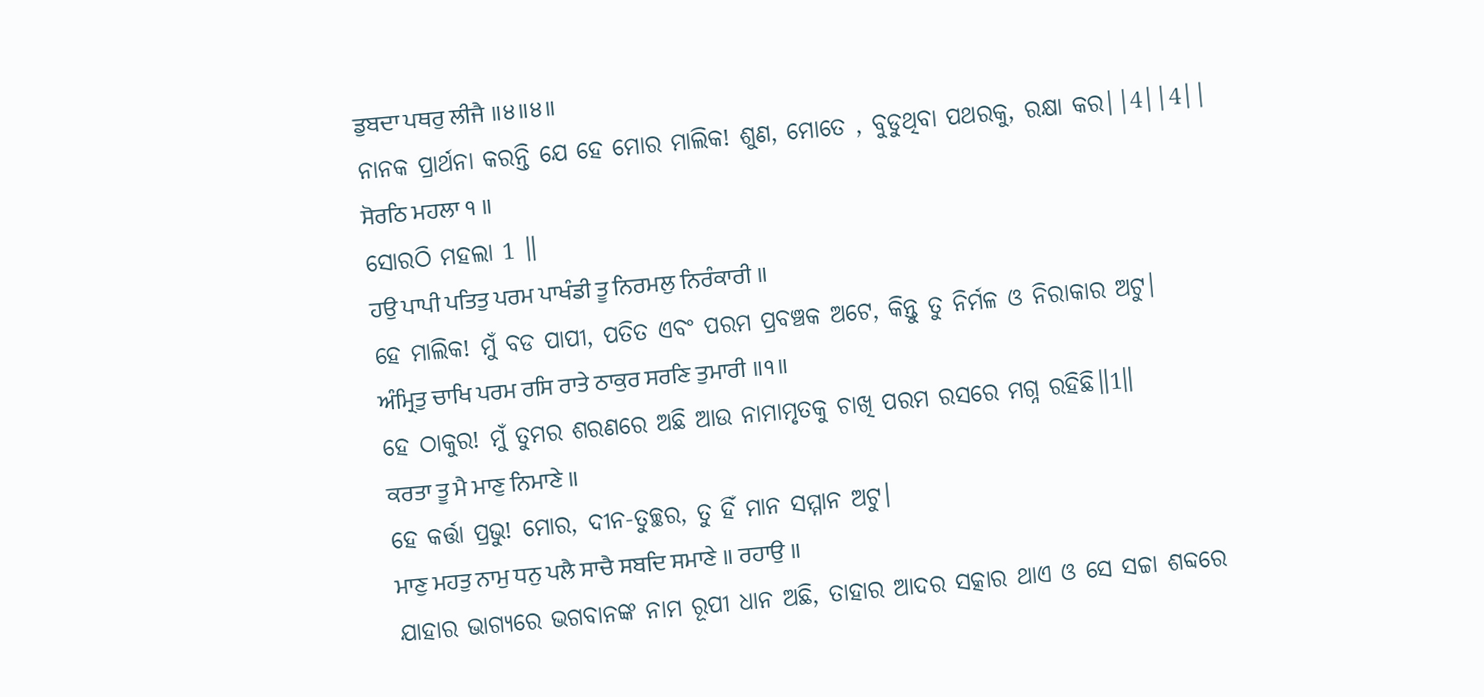ਡੁਬਦਾ ਪਥਰੁ ਲੀਜੈ ॥੪॥੪॥
ନାନକ ପ୍ରାର୍ଥନା କରନ୍ତି ଯେ ହେ ମୋର ମାଲିକ! ଶୁଣ, ମୋତେ , ବୁଡୁଥିବା ପଥରକୁ, ରକ୍ଷା କର||4||4||
ਸੋਰਠਿ ਮਹਲਾ ੧ ॥
ସୋରଠି ମହଲା 1 ॥
ਹਉ ਪਾਪੀ ਪਤਿਤੁ ਪਰਮ ਪਾਖੰਡੀ ਤੂ ਨਿਰਮਲੁ ਨਿਰੰਕਾਰੀ ॥
ହେ ମାଲିକ! ମୁଁ ବଡ ପାପୀ, ପତିତ ଏବଂ ପରମ ପ୍ରବଞ୍ଚକ ଅଟେ, କିନ୍ତୁ ତୁ ନିର୍ମଳ ଓ ନିରାକାର ଅଟୁ।
ਅੰਮ੍ਰਿਤੁ ਚਾਖਿ ਪਰਮ ਰਸਿ ਰਾਤੇ ਠਾਕੁਰ ਸਰਣਿ ਤੁਮਾਰੀ ॥੧॥
ହେ ଠାକୁର! ମୁଁ ତୁମର ଶରଣରେ ଅଛି ଆଉ ନାମାମୃତକୁ ଚାଖି ପରମ ରସରେ ମଗ୍ନ ରହିଛି॥1॥
ਕਰਤਾ ਤੂ ਮੈ ਮਾਣੁ ਨਿਮਾਣੇ ॥
ହେ କର୍ତ୍ତା ପ୍ରଭୁ! ମୋର, ଦୀନ-ତୁଚ୍ଛର, ତୁ ହିଁ ମାନ ସମ୍ମାନ ଅଟୁ।
ਮਾਣੁ ਮਹਤੁ ਨਾਮੁ ਧਨੁ ਪਲੈ ਸਾਚੈ ਸਬਦਿ ਸਮਾਣੇ ॥ ਰਹਾਉ ॥
ଯାହାର ଭାଗ୍ୟରେ ଭଗବାନଙ୍କ ନାମ ରୂପୀ ଧାନ ଅଛି, ତାହାର ଆଦର ସତ୍କାର ଥାଏ ଓ ସେ ସଚ୍ଚା ଶବ୍ଦରେ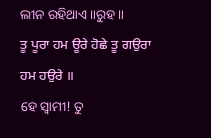ଲୀନ ରହିଥାଏ॥ରୁହ॥
ਤੂ ਪੂਰਾ ਹਮ ਊਰੇ ਹੋਛੇ ਤੂ ਗਉਰਾ ਹਮ ਹਉਰੇ ॥
ହେ ସ୍ଵାମୀ! ତୁ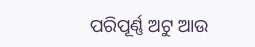ପରିପୂର୍ଣ୍ଣ ଅଟୁ ଆଉ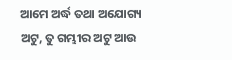ଆମେ ଅର୍ଦ୍ଧ ତଥା ଅଯୋଗ୍ୟ ଅଟୁ, ତୁ ଗମ୍ଭୀର ଅଟୁ ଆଉ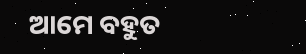ଆମେ ବହୁତ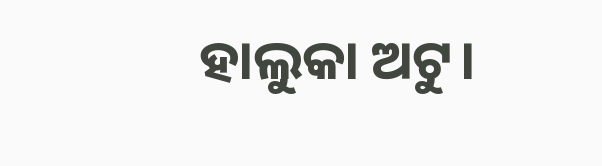ହାଲୁକା ଅଟୁ।